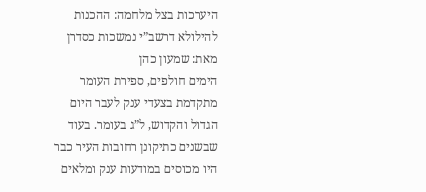היערכות בצל מלחמה: ההכנות להילולא דרשב”י נמשכות כסדרן
מאת: שמעון כהן
הימים חולפים, ספירת העומר מתקדמת בצעדי ענק לעבר היום הגדול והקדוש, ל”ג בעומר. בעוד שבשנים כתיקונן רחובות העיר כבר היו מכוסים במודעות ענק ומלאים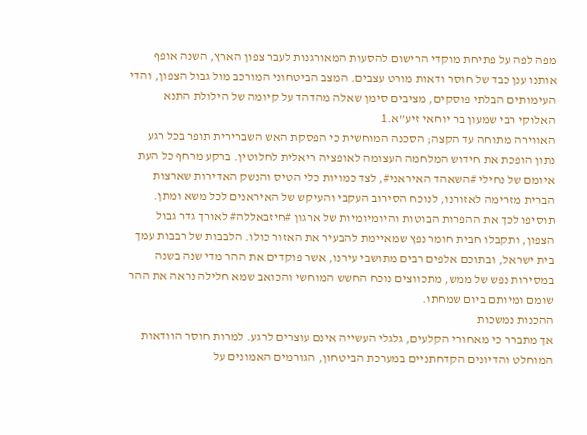מפה לפה על פתיחת מוקדי הרישום להסעות המאורגנות לעבר צפון הארץ, השנה אופף אותנו ענן כבד של חוסר ודאות מורט עצבים. המצב הביטחוני המורכב מול גבול הצפון, והדי העימותים הבלתי פוסקים, מציבים סימן שאלה מהדהד על קיומה של הילולת התנא האלוקי רבי שמעון בר יוחאי זיע”א.1
האווירה מתוחה עד הקצה; הסכנה המוחשית כי הפסקת האש השברירית תופר בכל רגע נתון הופכת את חידוש המלחמה העצומה לאופציה ריאלית לחלוטין. ברקע מרחף כל העת איומם של נחילי #השאהד האיראני#, לצד כמויות כלי הטיס והנשק האדירות שארצות הברית מזרימה לאזורנו, לנוכח הסירוב העקבי והעיקש של האיראנים לכל משא ומתן. תוסיפו לכך את ההפרות הבוטות והיומיומיות של ארגון #חיזבאללה# לאורך גדר גבול הצפון, ותקבלו חבית חומר נפץ שמאיימת להבעיר את האזור כולו. הלבבות של רבבות עמך בית ישראל, ובתוכם אלפים רבים מתושבי עירנו, אשר פוקדים את ההר מדי שנה בשנה במסירות נפש של ממש, מתכווצים נוכח החשש המוחשי והכואב שמא חלילה נראה את ההר שומם ומיותם ביום שמחתו.
ההכנות נמשכות
אך מתברר כי מאחורי הקלעים, גלגלי העשייה אינם עוצרים לרגע. למרות חוסר הוודאות המוחלט והדיונים הקדחתניים במערכת הביטחון, הגורמים האמונים על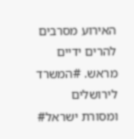האירוע מסרבים להרים ידיים מראש. #המשרד לירושלים ומסורת ישראל#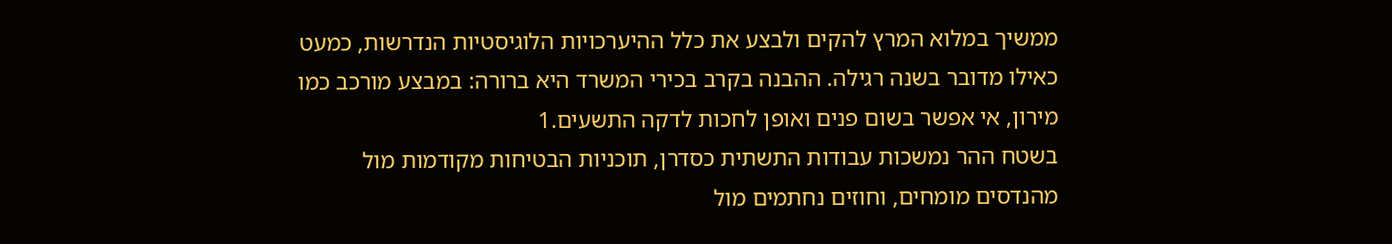ממשיך במלוא המרץ להקים ולבצע את כלל ההיערכויות הלוגיסטיות הנדרשות, כמעט כאילו מדובר בשנה רגילה. ההבנה בקרב בכירי המשרד היא ברורה: במבצע מורכב כמו מירון, אי אפשר בשום פנים ואופן לחכות לדקה התשעים.1
בשטח ההר נמשכות עבודות התשתית כסדרן, תוכניות הבטיחות מקודמות מול מהנדסים מומחים, וחוזים נחתמים מול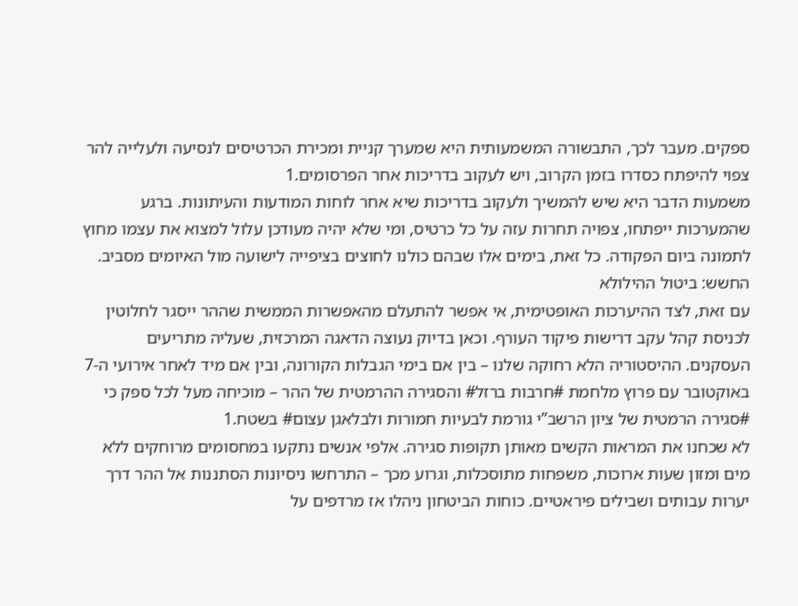ספקים. מעבר לכך, התבשורה המשמעותית היא שמערך קניית ומכירת הכרטיסים לנסיעה ולעלייה להר צפוי להיפתח כסדרו בזמן הקרוב, ויש לעקוב בדריכות אחר הפרסומים.1
משמעות הדבר היא שיש להמשיך ולעקוב בדריכות שיא אחר לוחות המודעות והעיתונות. ברגע שהמערכות ייפתחו, צפויה תחרות עזה על כל כרטיס, ומי שלא יהיה מעודכן עלול למצוא את עצמו מחוץ לתמונה ביום הפקודה. כל זאת, בימים אלו שבהם כולנו לחוצים בציפייה לישועה מול האיומים מסביב.
החשש: ביטול ההילולא
עם זאת, לצד ההיערכות האופטימית, אי אפשר להתעלם מהאפשרות הממשית שההר ייסגר לחלוטין לכניסת קהל עקב דרישות פיקוד העורף. וכאן בדיוק נעוצה הדאגה המרכזית, שעליה מתריעים העסקנים. ההיסטוריה הלא רחוקה שלנו – בין אם בימי הגבלות הקורונה, ובין אם מיד לאחר אירועי ה-7 באוקטובר עם פרוץ מלחמת #חרבות ברזל# והסגירה ההרמטית של ההר – מוכיחה מעל לכל ספק כי #סגירה הרמטית של ציון הרשב”י גורמת לבעיות חמורות ולבלאגן עצום# בשטח.1
לא שכחנו את המראות הקשים מאותן תקופות סגירה. אלפי אנשים נתקעו במחסומים מרוחקים ללא מים ומזון שעות ארוכות, משפחות מתוסכלות, וגרוע מכך – התרחשו ניסיונות הסתננות אל ההר דרך יערות עבותים ושבילים פיראטיים. כוחות הביטחון ניהלו אז מרדפים על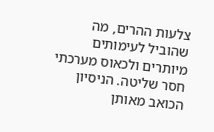צלעות ההרים, מה שהוביל לעימותים מיותרים ולכאוס מערכתי חסר שליטה. הניסיון הכואב מאותן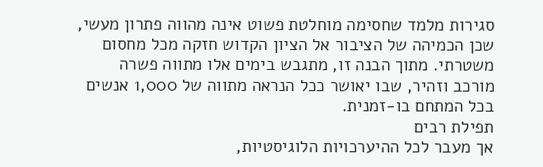סגירות מלמד שחסימה מוחלטת פשוט אינה מהווה פתרון מעשי, שכן הכמיהה של הציבור אל הציון הקדוש חזקה מכל מחסום משטרתי. מתוך הבנה זו, מתגבש בימים אלו מתווה פשרה מורכב וזהיר, שבו יאושר ככל הנראה מתווה של 1,000 אנשים בכל המתחם בו-זמנית.
תפילת רבים
אך מעבר לכל ההיערכויות הלוגיסטיות,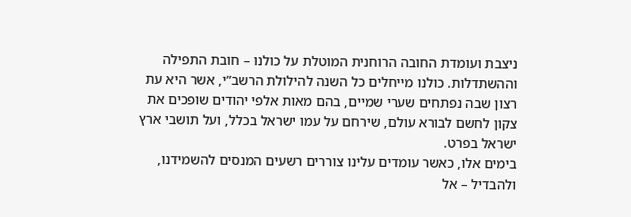ניצבת ועומדת החובה הרוחנית המוטלת על כולנו – חובת התפילה וההשתדלות. כולנו מייחלים כל השנה להילולת הרשב”י, אשר היא עת רצון שבה נפתחים שערי שמיים, בהם מאות אלפי יהודים שופכים את צקון לחשם לבורא עולם, שירחם על עמו ישראל בכלל, ועל תושבי ארץ ישראל בפרט.
בימים אלו, כאשר עומדים עלינו צוררים רשעים המנסים להשמידנו, ולהבדיל – אל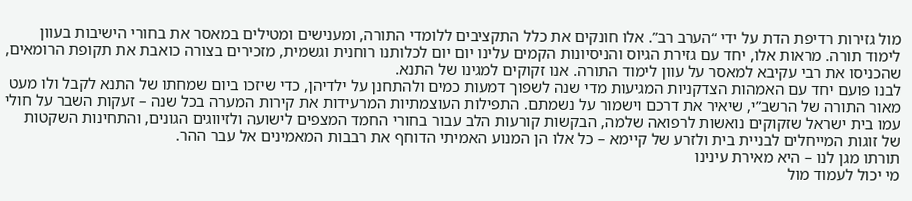מול גזירות רדיפת הדת על ידי “הערב רב”. אלו חונקים את כלל התקציבים ללומדי התורה, ומענישים ומטילים במאסר את בחורי הישיבות בעוון לימוד תורה. מראות אלו, יחד עם גזירת הגיוס והניסיונות הקמים עלינו יום יום לכלותנו רוחנית וגשמית, מזכירים בצורה כואבת את תקופת הרומאים, שהכניסו את רבי עקיבא למאסר על עוון לימוד התורה. אנו זקוקים למגינו של התנא.
לבנו פועם יחד עם האמהות הצדקניות המגיעות מדי שנה לשפוך דמעות כמים ולהתחנן על ילדיהן, כדי שיזכו ביום שמחתו של התנא לקבל ולו מעט מאור התורה של הרשב”י, שיאיר את דרכם וישמור על נשמתם. התפילות העוצמתיות המרעידות את קירות המערה בכל שנה – זעקות השבר על חולי עמו בית ישראל שזקוקים נואשות לרפואה שלמה, הבקשות קורעות הלב עבור בחורי החמד המצפים לישועה ולזיווגים הגונים, והתחינות השקטות של זוגות המייחלים לבניית בית ולזרע של קיימא – כל אלו הן המנוע האמיתי הדוחף את רבבות המאמינים אל עבר ההר.
תורתו מגן לנו – היא מאירת עינינו
מי יכול לעמוד מול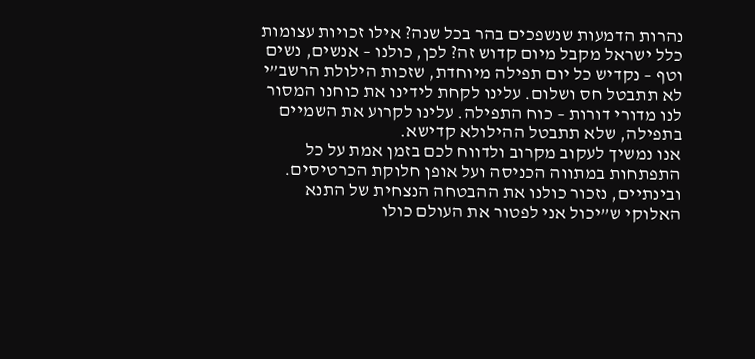נהרות הדמעות שנשפכים בהר בכל שנה? אילו זכויות עצומות כלל ישראל מקבל מיום קדוש זה? לכן, כולנו – אנשים, נשים וטף – נקדיש כל יום תפילה מיוחדת, שזכות הילולת הרשב”י לא תתבטל חס ושלום. עלינו לקחת לידינו את כוחנו המסור לנו מדורי דורות – כוח התפילה. עלינו לקרוע את השמיים בתפילה, שלא תתבטל ההילולא קדישא.
אנו נמשיך לעקוב מקרוב ולדווח לכם בזמן אמת על כל התפתחות במתווה הכניסה ועל אופן חלוקת הכרטיסים. ובינתיים, נזכור כולנו את ההבטחה הנצחית של התנא האלוקי ש”יכול אני לפטור את העולם כולו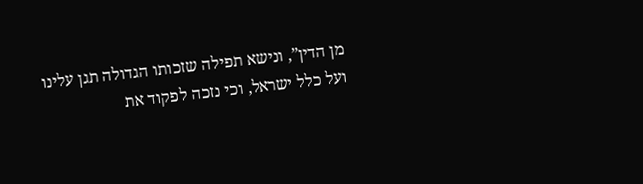מן הדין”, ונישא תפילה שזכותו הגדולה תגן עלינו ועל כלל ישראל, וכי נזכה לפקוד את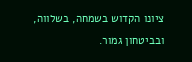ציונו הקדוש בשמחה, בשלווה, ובביטחון גמור.